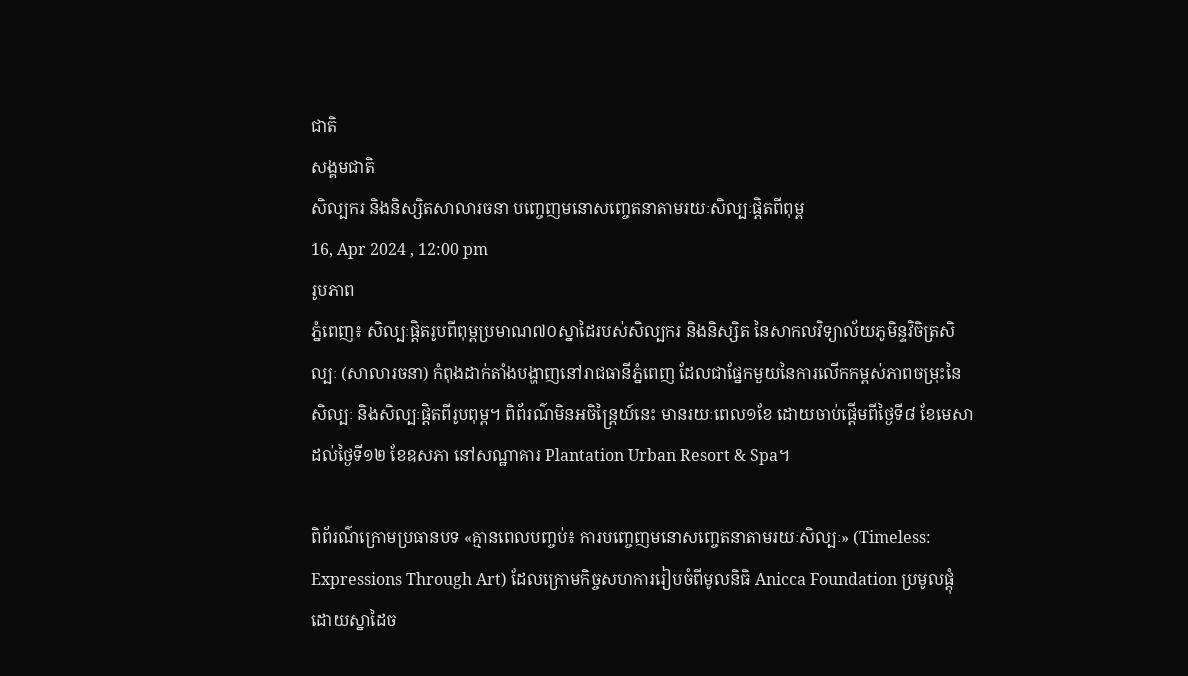ជាតិ
សង្គមជាតិ
សិល្បករ និងនិស្សិតសាលារចនា បញ្ចេញមនោសញ្ចេតនាតាមរយៈសិល្បៈផ្តិតពីពុម្ព
16, Apr 2024 , 12:00 pm
រូបភាព
ភ្នំពេញ៖ សិល្បៈផ្ដិតរូបពីពុម្ពប្រមាណ៧០ស្នាដៃរបស់សិល្បករ និងនិស្សិត នៃសាកលវិទ្យាល័យភូមិន្ទវិចិត្រសិល្បៈ (សាលារចនា) កំពុងដាក់តាំងបង្ហាញនៅរាជធានីភ្នំពេញ ដែលជាផ្នែកមួយនៃការលើកកម្ពស់ភាពចម្រុះនៃសិល្បៈ និងសិល្បៈផ្តិតពីរូបពុម្ព។ ពិព័រណ៌មិនអចិន្ត្រៃយ៍នេះ មានរយៈពេល១ខែ ដោយចាប់ផ្តើមពីថ្ងៃទី៨ ខែមេសា ដល់ថ្ងៃទី១២ ខែឧសភា នៅសណ្ឋាគារ Plantation Urban Resort & Spa។

ពិព័រណ៌ក្រោមប្រធានបទ «គ្មានពេលបញ្ចប់៖ ការបញ្ចេញមនោសញ្ចេតនាតាមរយៈសិល្បៈ» (Timeless: Expressions Through Art) ដែលក្រោមកិច្ចសហការរៀបចំពីមូលនិធិ Anicca Foundation ប្រមូលផ្តុំដោយស្នាដៃច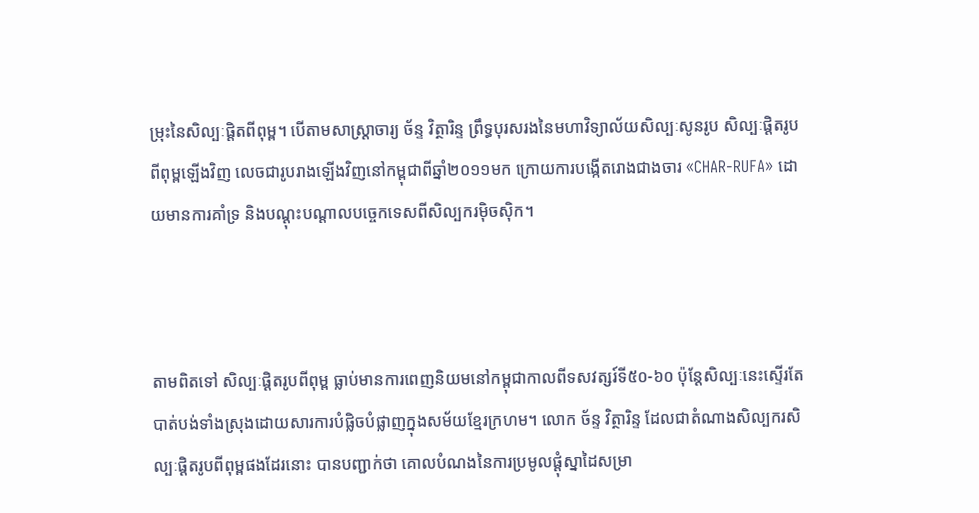ម្រុះនៃសិល្បៈផ្តិតពីពុម្ព។ បើតាមសាស្ត្រាចារ្យ ច័ន្ទ វិត្ថារិន្ទ ព្រឹទ្ធបុរសរងនៃមហាវិទ្យាល័យសិល្បៈសូនរូប សិល្បៈផ្តិតរូបពីពុម្ពឡើងវិញ លេចជារូបរាងឡើងវិញនៅកម្ពុជាពីឆ្នាំ២០១១មក ក្រោយការបង្កើតរោងជាងចារ «CHAR-RUFA» ដោយមានការគាំទ្រ និងបណ្តុះបណ្តាលបច្ចេកទេសពីសិល្បករម៉ិចស៊ិក។



តាមពិតទៅ សិល្បៈផ្ដិតរូបពីពុម្ព ធ្លាប់មានការពេញនិយមនៅកម្ពុជាកាលពីទសវត្សរ៍ទី៥០-៦០ ប៉ុន្តែសិល្បៈនេះស្ទើរតែបាត់បង់ទាំងស្រុងដោយសារការបំផ្លិចបំផ្លាញក្នុងសម័យខ្មែរក្រហម។ លោក ច័ន្ទ វិត្ថារិន្ទ ដែលជាតំណាងសិល្បករសិល្បៈផ្ដិតរូបពីពុម្ពផងដែរនោះ បានបញ្ជាក់ថា គោលបំណងនៃការប្រមូលផ្តុំស្នាដៃសម្រា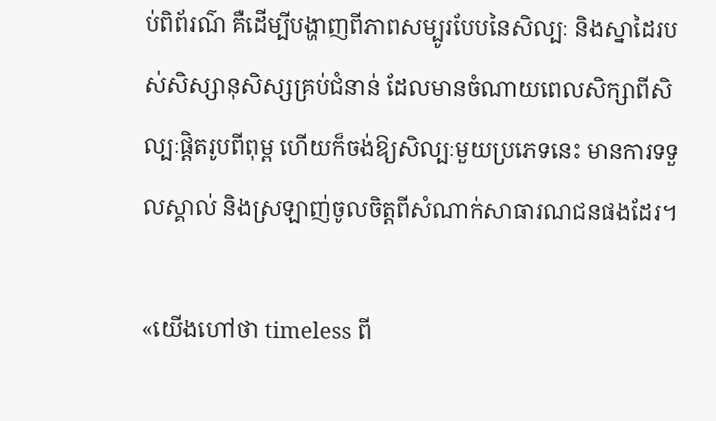ប់ពិព័រណ៌ គឺដើម្បីបង្ហាញពីភាពសម្បូរបែបនៃសិល្បៈ និងស្នាដៃរបស់សិស្សានុសិស្សគ្រប់ជំនាន់ ដែលមានចំណាយពេលសិក្សាពីសិល្បៈផ្ដិតរូបពីពុម្ព ហើយក៏ចង់ឱ្យសិល្បៈមួយប្រភេទនេះ មានការទទួលស្គាល់ និងស្រឡាញ់ចូលចិត្តពីសំណាក់សាធារណជនផងដែរ។

«យើងហៅថា timeless ពី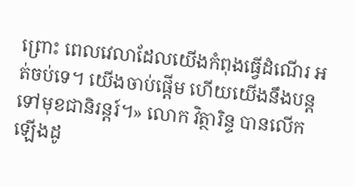ព្រោះ ពេលវេលាដែលយើងកំពុងធ្វើដំណើរ អត់ចប់ទេ។ យើងចាប់ផ្ដើម ហើយយើងនឹងបន្តទៅមុខជានិរន្តរ៍។» លោក វិត្ថារិន្ទ បានលើកឡើងដូ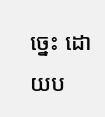ច្នេះ ដោយប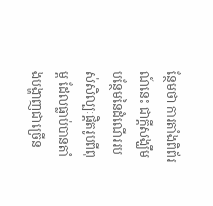ន្ថែមថា ការតាំងពិព័រណ៍នេះ ជាក្ដីសង្ឃឹមបន្ថែមនៃដំណើររបស់សិល្បៈផ្ដិតរូបពីពុម្ព ដែលធ្លាប់បានតាំងបង្ហាញជាច្រើន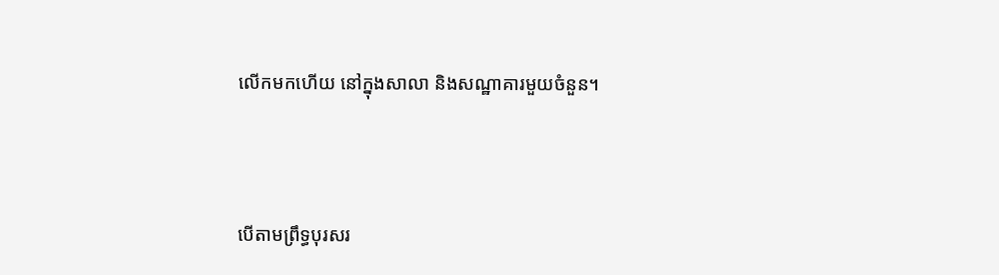លើកមកហើយ នៅក្នុងសាលា និងសណ្ឋាគារមួយចំនួន។



បើតាមព្រឹទ្ធបុរសរ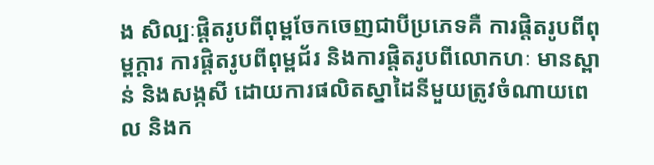ង សិល្បៈផ្ដិតរូបពីពុម្ពចែកចេញជាបីប្រភេទគឺ ការផ្ដិតរូបពីពុម្ពក្ដារ ការផ្ដិតរូបពីពុម្ពជ័រ និងការផ្ដិតរូបពីលោកហៈ មានស្ពាន់ និងសង្កសី ដោយការផលិតស្នាដៃនីមួយត្រូវចំណាយពេល និងក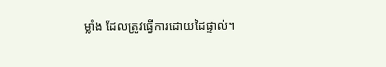ម្លាំង ដែលត្រូវធ្វើការដោយដៃផ្ទាល់។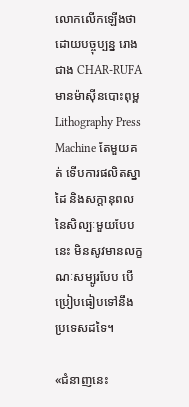លោកលើកឡើងថា ដោយបច្ចុប្បន្ន រោងជាង CHAR-RUFA មានម៉ាស៊ីនបោះពុម្ព Lithography Press Machine តែមួយគត់ ទើបការផលិតស្នាដៃ និងសក្តានុពលនៃសិល្បៈមួយបែបនេះ មិនសូវមានលក្ខណៈសម្បូរបែប បើប្រៀបធៀបទៅនឹងប្រទេសដទៃ។

«ជំនាញនេះ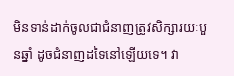មិនទាន់ដាក់ចូលជាជំនាញត្រូវសិក្សារយៈបួនឆ្នាំ ដូចជំនាញដទៃនៅឡើយទេ។ វា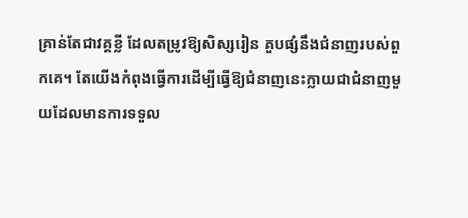គ្រាន់តែជាវគ្គខ្លី ដែលតម្រូវឱ្យសិស្សរៀន គួបផ្សំនឹងជំនាញរបស់ពួកគេ។ តែយើងកំពុងធ្វើការដើម្បីធ្វើឱ្យជំនាញនេះក្លាយជាជំនាញមួយដែលមានការទទួល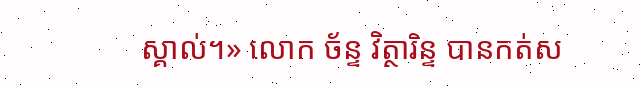ស្គាល់។» លោក ច័ន្ទ វិត្ថារិន្ទ បានកត់ស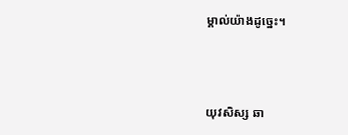ម្គាល់យ៉ាងដូច្នេះ។



យុវសិស្ស ឆា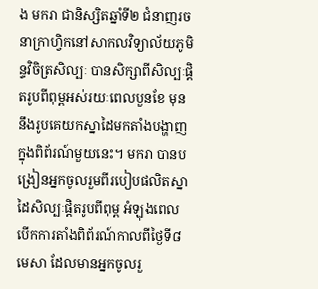ង មករា ជានិស្សិតឆ្នាំទី២ ជំនាញរចនាក្រាហ្វិកនៅសាកលវិទ្យាល័យភូមិន្ទវិចិត្រសិល្បៈ បានសិក្សាពីសិល្បៈផ្ដិតរូបពីពុម្ពអស់រយៈពេលបួនខែ មុននឹងរូបគេយកស្នាដៃមកតាំងបង្ហាញក្នុងពិព័រណ៍មួយនេះ។ មករា បានបង្រៀនអ្នកចូលរួមពីរបៀបផលិតស្នាដៃសិល្បៈផ្ដិតរូបពីពុម្ព អំឡុងពេលបើកការតាំងពិព័រណ៍កាលពីថ្ងៃទី៨ មេសា ដែលមានអ្នកចូលរួ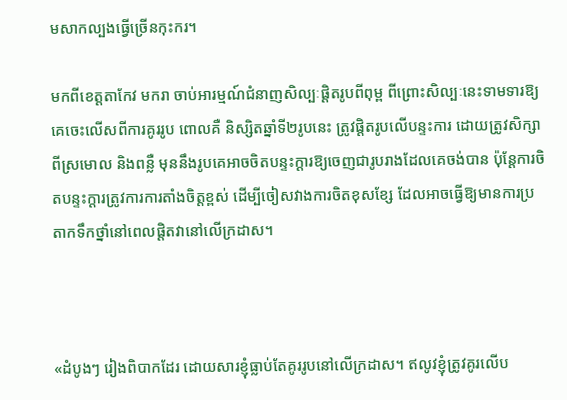មសាកល្បងធ្វើច្រើនកុះករ។

មកពីខេត្តតាកែវ មករា ចាប់អារម្មណ៍ជំនាញសិល្បៈផ្ដិតរូបពីពុម្ព ពីព្រោះសិល្បៈនេះទាមទារឱ្យគេចេះលើសពីការគូររូប ពោលគឺ និស្សិតឆ្នាំទី២រូបនេះ ត្រូវផ្ដិតរូបលើបន្ទះការ ដោយត្រូវសិក្សាពីស្រមោល និងពន្លឺ មុននឹងរូបគេអាចចិតបន្ទះក្ដារឱ្យចេញជារូបរាងដែលគេចង់បាន ប៉ុន្តែការចិតបន្ទះក្ដារត្រូវការការតាំងចិត្តខ្ពស់ ដើម្បីចៀសវាងការចិតខុសខ្សែ ដែលអាចធ្វើឱ្យមានការប្រតាកទឹកថ្នាំនៅពេលផ្ដិតវានៅលើក្រដាស។



«ដំបូងៗ រៀងពិបាកដែរ ដោយសារខ្ញុំធ្លាប់តែគូររូបនៅលើក្រដាស។ ឥលូវខ្ញុំត្រូវគូរលើប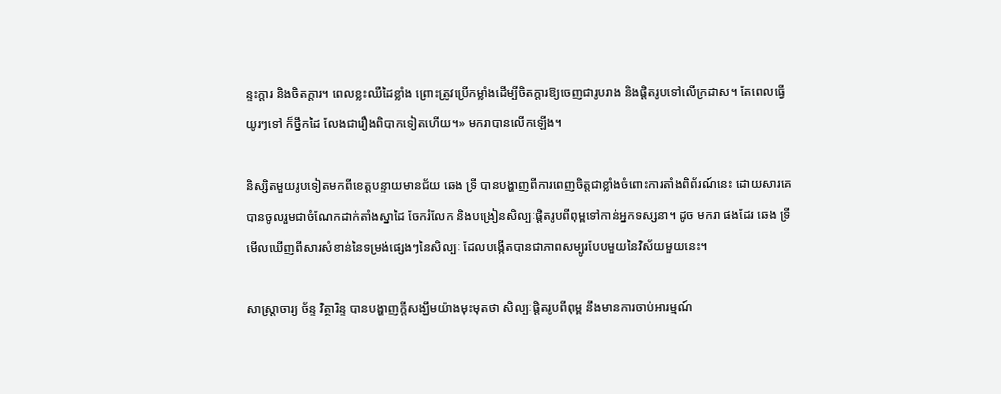ន្ទះក្ដារ និងចិតក្ដារ។ ពេលខ្លះឈឺដៃខ្លាំង ព្រោះត្រូវប្រើកម្លាំងដើម្បីចិតក្ដារឱ្យចេញជារូបរាង និងផ្ដិតរូបទៅលើក្រដាស។ តែពេលធ្វើយូរៗទៅ ក៏ថ្នឹកដៃ លែងជារឿងពិបាកទៀតហើយ។» មករាបានលើកឡើង។

និស្សិតមួយរូបទៀតមកពីខេត្តបន្ទាយមានជ័យ ឆេង ទ្រី បានបង្ហាញពីការពេញចិត្តជាខ្លាំងចំពោះការតាំងពិព័រណ៍នេះ ដោយសារគេបានចូលរួមជាចំណែកដាក់តាំងស្នាដៃ ចែករំលែក និងបង្រៀនសិល្បៈផ្ដិតរូបពីពុម្ពទៅកាន់អ្នកទស្សនា។ ដូច មករា ផងដែរ ឆេង ទ្រី មើលឃើញពីសារសំខាន់នៃទម្រង់ផ្សេងៗនៃសិល្បៈ ដែលបង្កើតបានជាភាពសម្បូរបែបមួយនៃវិស័យមួយនេះ។

សាស្ត្រាចារ្យ ច័ន្ទ វិត្ថារិន្ទ បានបង្ហាញក្ដីសង្ឃឹមយ៉ាងមុះមុតថា សិល្បៈផ្ដិតរូបពីពុម្ព នឹងមានការចាប់អារម្មណ៍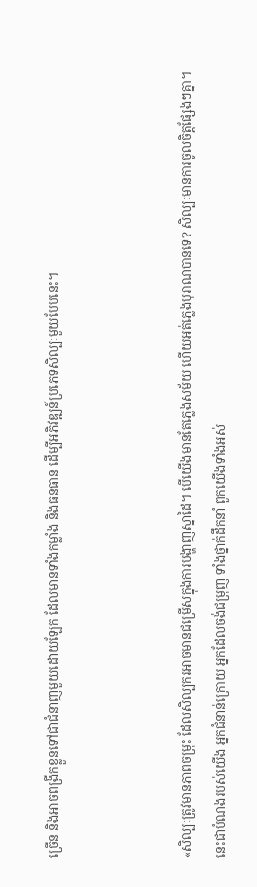ច្រើន និងអាចពង្រីកខ្លួនទៅជាជំនាញមួយដោយឡែក ដែលមានទាំងកម្លាំង និងធនធាន ដើម្បីអភិវឌ្ឍន៍ប្រភេទសិល្បៈមួយបែបនេះ។



«សិល្បៈត្រូវមានភាពចម្រុះ ដែលសិល្បករអាចមានជម្រើសក្នុងការបង្ហាញស្នាដៃ។ បើយើងមានតែភ្លេងសម័យ ហើយអត់ភ្លេងបុរាណបានទេ? សិល្បៈមានការចូលចិត្តផ្សែងៗគ្នា។ នេះជាបំណងរបស់យើង អ្នកជំនាន់ក្រោយ អ្នកដែលចង់ជម្រុញ ទាំងថ្នាក់ដឹកនាំ ពួកយើងទាំងអស់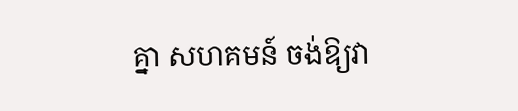គ្នា សហគមន៍ ចង់ឱ្យវា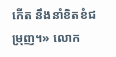កើត នឹងនាំខិតខំជម្រុញ។» លោក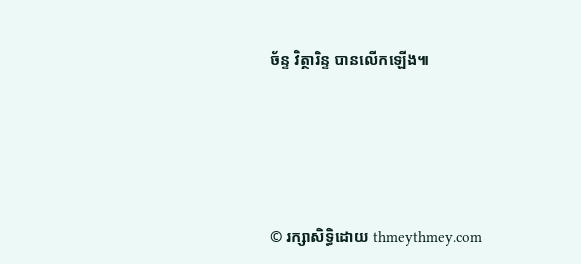ច័ន្ទ វិត្ថារិន្ទ បានលើកឡើង៕





© រក្សាសិទ្ធិដោយ thmeythmey.com